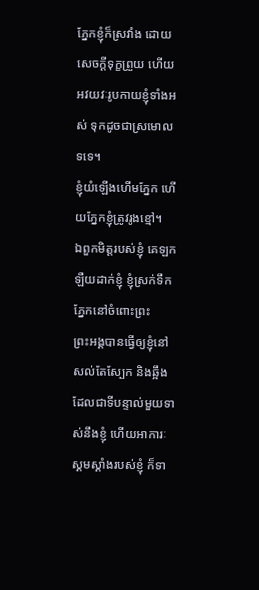ភ្នែកខ្ញុំក៏ស្រវាំង ដោយសេចក្ដីទុក្ខព្រួយ ហើយអវយវៈរូបកាយខ្ញុំទាំងអស់ ទុកដូចជាស្រមោលទទេ។
ខ្ញុំយំឡើងហើមភ្នែក ហើយភ្នែកខ្ញុំត្រូវរូងខ្មៅ។
ឯពួកមិត្តរបស់ខ្ញុំ គេឡកឡឺយដាក់ខ្ញុំ ខ្ញុំស្រក់ទឹកភ្នែកនៅចំពោះព្រះ
ព្រះអង្គបានធ្វើឲ្យខ្ញុំនៅសល់តែស្បែក និងឆ្អឹង ដែលជាទីបន្ទាល់មួយទាស់នឹងខ្ញុំ ហើយអាការៈស្គមស្គាំងរបស់ខ្ញុំ ក៏ទា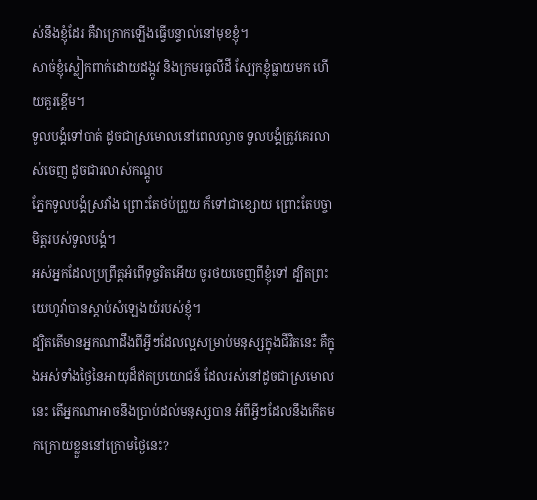ស់នឹងខ្ញុំដែរ គឺវាក្រោកឡើងធ្វើបន្ទាល់នៅមុខខ្ញុំ។
សាច់ខ្ញុំស្លៀកពាក់ដោយដង្កូវ និងក្រមរធូលីដី ស្បែកខ្ញុំធ្លាយមក ហើយគួរខ្ពើម។
ទូលបង្គំទៅបាត់ ដូចជាស្រមោលនៅពេលល្ងាច ទូលបង្គំត្រូវគេរលាស់ចេញ ដូចជារលាស់កណ្តូប
ភ្នែកទូលបង្គំស្រវាំង ព្រោះតែថប់ព្រួយ ក៏ទៅជាខ្សោយ ព្រោះតែបច្ចាមិត្តរបស់ទូលបង្គំ។
អស់អ្នកដែលប្រព្រឹត្តអំពើទុច្ចរិតអើយ ចូរថយចេញពីខ្ញុំទៅ ដ្បិតព្រះយេហូវ៉ាបានស្តាប់សំឡេងយំរបស់ខ្ញុំ។
ដ្បិតតើមានអ្នកណាដឹងពីអ្វីៗដែលល្អសម្រាប់មនុស្សក្នុងជីវិតនេះ គឺក្នុងអស់ទាំងថ្ងៃនៃអាយុដ៏ឥតប្រយោជន៍ ដែលរស់នៅដូចជាស្រមោលនេះ តើអ្នកណាអាចនឹងប្រាប់ដល់មនុស្សបាន អំពីអ្វីៗដែលនឹងកើតមកក្រោយខ្លួននៅក្រោមថ្ងៃនេះ?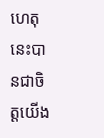ហេតុនេះបានជាចិត្តយើង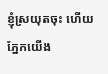ខ្ញុំស្រយុតចុះ ហើយភ្នែកយើង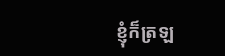ខ្ញុំក៏ត្រឡ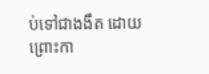ប់ទៅជាងងឹត ដោយព្រោះកា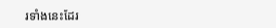រទាំងនេះដែរ